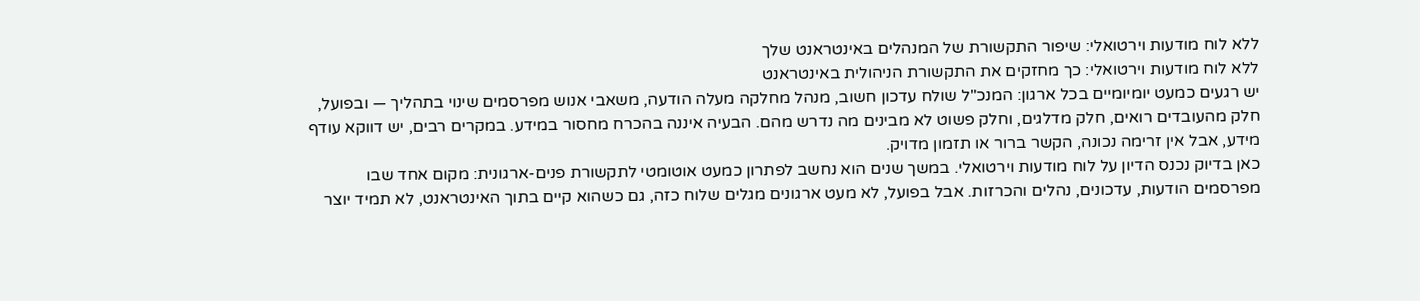ללא לוח מודעות וירטואלי: שיפור התקשורת של המנהלים באינטראנט שלך
ללא לוח מודעות וירטואלי: כך מחזקים את התקשורת הניהולית באינטראנט
יש רגעים כמעט יומיומיים בכל ארגון: המנכ"ל שולח עדכון חשוב, מנהל מחלקה מעלה הודעה, משאבי אנוש מפרסמים שינוי בתהליך — ובפועל, חלק מהעובדים רואים, חלק מדלגים, וחלק פשוט לא מבינים מה נדרש מהם. הבעיה איננה בהכרח מחסור במידע. במקרים רבים, יש דווקא עודף מידע, אבל אין זרימה נכונה, הקשר ברור או תזמון מדויק.
כאן בדיוק נכנס הדיון על לוח מודעות וירטואלי. במשך שנים הוא נחשב לפתרון כמעט אוטומטי לתקשורת פנים-ארגונית: מקום אחד שבו מפרסמים הודעות, עדכונים, נהלים והכרזות. אבל בפועל, לא מעט ארגונים מגלים שלוח כזה, גם כשהוא קיים בתוך האינטראנט, לא תמיד יוצר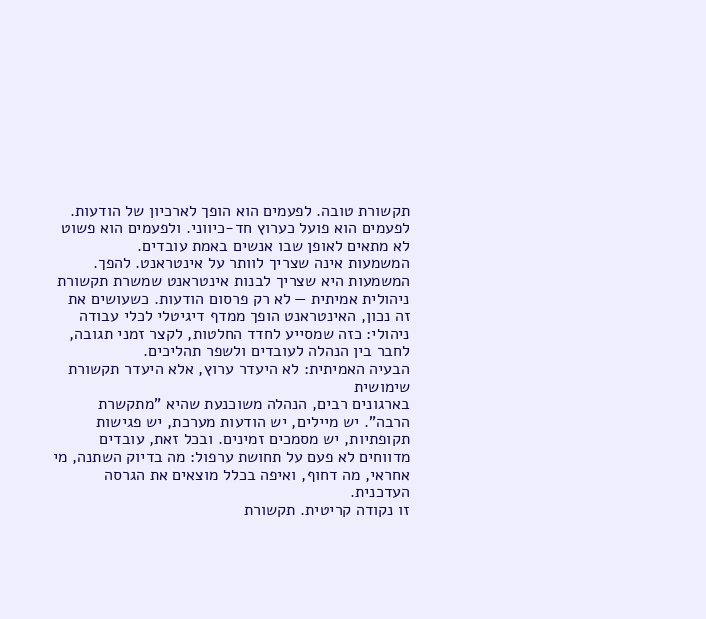תקשורת טובה. לפעמים הוא הופך לארכיון של הודעות. לפעמים הוא פועל כערוץ חד-כיווני. ולפעמים הוא פשוט לא מתאים לאופן שבו אנשים באמת עובדים.
המשמעות אינה שצריך לוותר על אינטראנט. להפך. המשמעות היא שצריך לבנות אינטראנט שמשרת תקשורת ניהולית אמיתית — לא רק פרסום הודעות. כשעושים את זה נכון, האינטראנט הופך ממדף דיגיטלי לכלי עבודה ניהולי: כזה שמסייע לחדד החלטות, לקצר זמני תגובה, לחבר בין הנהלה לעובדים ולשפר תהליכים.
הבעיה האמיתית: לא היעדר ערוץ, אלא היעדר תקשורת שימושית
בארגונים רבים, הנהלה משוכנעת שהיא "מתקשרת הרבה". יש מיילים, יש הודעות מערכת, יש פגישות תקופתיות, יש מסמכים זמינים. ובכל זאת, עובדים מדווחים לא פעם על תחושת ערפול: מה בדיוק השתנה, מי אחראי, מה דחוף, ואיפה בכלל מוצאים את הגרסה העדכנית.
זו נקודה קריטית. תקשורת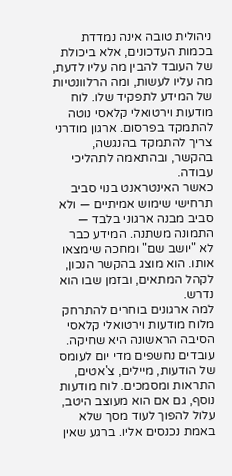ניהולית טובה אינה נמדדת בכמות העדכונים, אלא ביכולת של העובד להבין מה עליו לדעת, מה עליו לעשות, ומה הרלוונטיות של המידע לתפקיד שלו. לוח מודעות וירטואלי קלאסי נוטה להתמקד בפרסום. ארגון מודרני צריך להתמקד בהנגשה, בהקשר, ובהתאמה לתהליכי עבודה.
כאשר האינטראנט בנוי סביב תרחישי שימוש אמיתיים — ולא סביב מבנה ארגוני בלבד — התמונה משתנה. המידע כבר לא "יושב שם" ומחכה שימצאו אותו. הוא מוצג בהקשר הנכון, לקהל המתאים, ובזמן שבו הוא נדרש.
למה ארגונים בוחרים להתרחק מלוח מודעות וירטואלי קלאסי
הסיבה הראשונה היא שחיקה. עובדים נחשפים מדי יום לעומס של הודעות, מיילים, צ'אטים, התראות ומסמכים. לוח מודעות נוסף, גם אם הוא מעוצב היטב, עלול להפוך לעוד מסך שלא באמת נכנסים אליו. ברגע שאין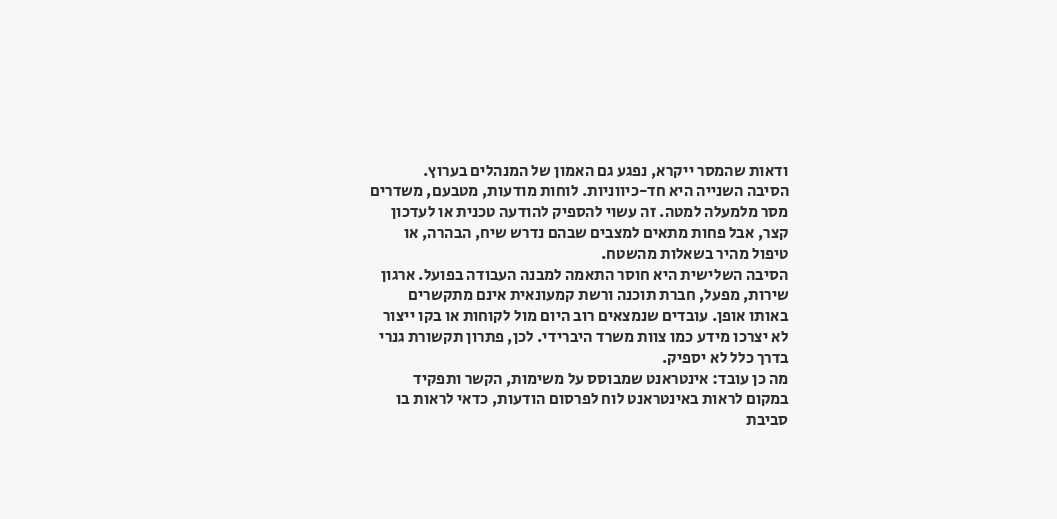ודאות שהמסר ייקרא, נפגע גם האמון של המנהלים בערוץ.
הסיבה השנייה היא חד-כיווניות. לוחות מודעות, מטבעם, משדרים מסר מלמעלה למטה. זה עשוי להספיק להודעה טכנית או לעדכון קצר, אבל פחות מתאים למצבים שבהם נדרש שיח, הבהרה, או טיפול מהיר בשאלות מהשטח.
הסיבה השלישית היא חוסר התאמה למבנה העבודה בפועל. ארגון שירות, מפעל, חברת תוכנה ורשת קמעונאית אינם מתקשרים באותו אופן. עובדים שנמצאים רוב היום מול לקוחות או בקו ייצור לא יצרכו מידע כמו צוות משרד היברידי. לכן, פתרון תקשורת גנרי בדרך כלל לא יספיק.
מה כן עובד: אינטראנט שמבוסס על משימות, הקשר ותפקיד
במקום לראות באינטראנט לוח לפרסום הודעות, כדאי לראות בו סביבת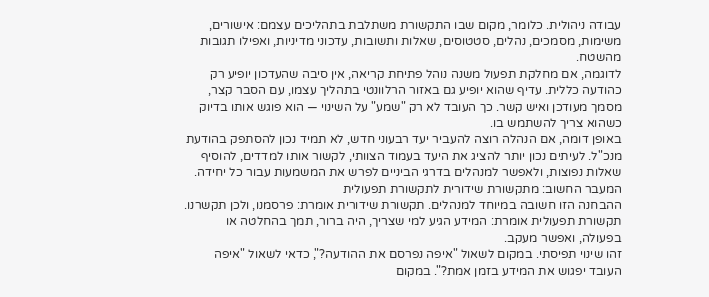עבודה ניהולית. כלומר, מקום שבו התקשורת משתלבת בתהליכים עצמם: אישורים, משימות, מסמכים, נהלים, סטטוסים, שאלות ותשובות, עדכוני מדיניות, ואפילו תגובות מהשטח.
לדוגמה, אם מחלקת תפעול משנה נוהל פתיחת קריאה, אין סיבה שהעדכון יופיע רק כהודעה כללית. עדיף שהוא יופיע גם באזור הרלוונטי בתהליך עצמו, עם הסבר קצר, מסמך מעודכן ואיש קשר. כך העובד לא רק "שמע" על השינוי — הוא פוגש אותו בדיוק כשהוא צריך להשתמש בו.
באופן דומה, אם הנהלה רוצה להעביר יעד רבעוני חדש, לא תמיד נכון להסתפק בהודעת מנכ"ל. לעיתים נכון יותר להציג את היעד בעמוד הצוותי, לקשור אותו למדדים, להוסיף שאלות נפוצות, ולאפשר למנהלים בדרגי הביניים לפרש את המשמעות עבור כל יחידה.
המעבר החשוב: מתקשורת שידורית לתקשורת תפעולית
ההבחנה הזו חשובה במיוחד למנהלים. תקשורת שידורית אומרת: פרסמנו, ולכן תקשרנו. תקשורת תפעולית אומרת: המידע הגיע למי שצריך, היה ברור, תמך בהחלטה או בפעולה, ואפשר מעקב.
זהו שינוי תפיסתי. במקום לשאול "איפה נפרסם את ההודעה?", כדאי לשאול "איפה העובד יפגוש את המידע בזמן אמת?". במקום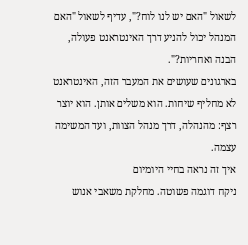לשאול "האם יש לנו לוח?", עדיף לשאול "האם המנהל יכול להניע דרך האינטראנט פעולה, הבנה ואחריות?".
בארגונים שעושים את המעבר הזה, האינטראנט לא מחליף שיחות. הוא משלים אותן. הוא יוצר רצף: מהנהלה, דרך מנהל הצוות, ועד המשימה עצמה.
איך זה נראה בחיי היומיום
ניקח דוגמה פשוטה. מחלקת משאבי אנוש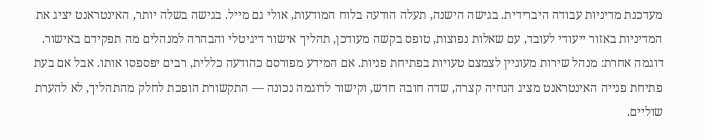מעדכנת מדיניות עבודה היברידית. בגישה הישנה, תעלה הודעה בלוח המודעות, אולי גם מייל. בגישה בשלה יותר, האינטראנט יציג את המדיניות באזור ייעודי לעובד, עם שאלות נפוצות, טופס בקשה מעודכן, תהליך אישור דיגיטלי והבהרה למנהלים מה תפקידם באישור.
דוגמה אחרת: מנהל שירות מעוניין לצמצם טעויות בפתיחת פניות. אם המידע מפורסם כהודעה כללית, רבים יפספסו אותו. אבל אם בעת פתיחת פנייה האינטראנט מציג הנחיה קצרה, שדה חובה חדש, וקישור לדוגמה נכונה — התקשורת הופכת לחלק מהתהליך, לא להערת שוליים.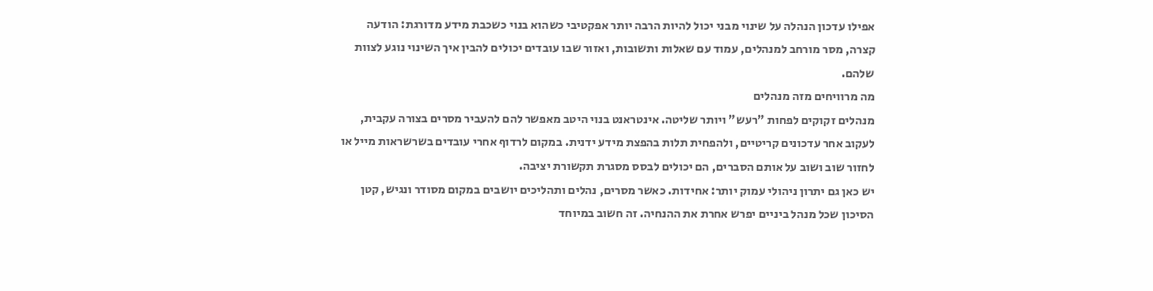אפילו עדכון הנהלה על שינוי מבני יכול להיות הרבה יותר אפקטיבי כשהוא בנוי כשכבת מידע מדורגת: הודעה קצרה, מסר מורחב למנהלים, עמוד עם שאלות ותשובות, ואזור שבו עובדים יכולים להבין איך השינוי נוגע לצוות שלהם.
מה מרוויחים מזה מנהלים
מנהלים זקוקים לפחות "רעש" ויותר שליטה. אינטראנט בנוי היטב מאפשר להם להעביר מסרים בצורה עקבית, לעקוב אחר עדכונים קריטיים, ולהפחית תלות בהפצת מידע ידנית. במקום לרדוף אחרי עובדים בשרשראות מייל או לחזור שוב ושוב על אותם הסברים, הם יכולים לבסס מסגרת תקשורת יציבה.
יש כאן גם יתרון ניהולי עמוק יותר: אחידות. כאשר מסרים, נהלים ותהליכים יושבים במקום מסודר ונגיש, קטן הסיכון שכל מנהל ביניים יפרש אחרת את ההנחיה. זה חשוב במיוחד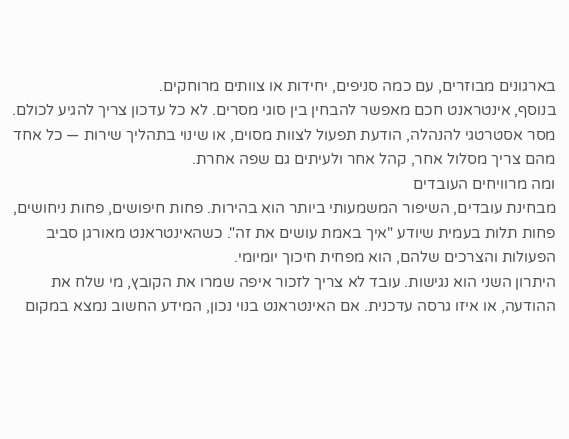בארגונים מבוזרים, עם כמה סניפים, יחידות או צוותים מרוחקים.
בנוסף, אינטראנט חכם מאפשר להבחין בין סוגי מסרים. לא כל עדכון צריך להגיע לכולם. מסר אסטרטגי להנהלה, הודעת תפעול לצוות מסוים, או שינוי בתהליך שירות — כל אחד מהם צריך מסלול אחר, קהל אחר ולעיתים גם שפה אחרת.
ומה מרוויחים העובדים
מבחינת עובדים, השיפור המשמעותי ביותר הוא בהירות. פחות חיפושים, פחות ניחושים, פחות תלות בעמית שיודע "איך באמת עושים את זה". כשהאינטראנט מאורגן סביב הפעולות והצרכים שלהם, הוא מפחית חיכוך יומיומי.
היתרון השני הוא נגישות. עובד לא צריך לזכור איפה שמרו את הקובץ, מי שלח את ההודעה, או איזו גרסה עדכנית. אם האינטראנט בנוי נכון, המידע החשוב נמצא במקום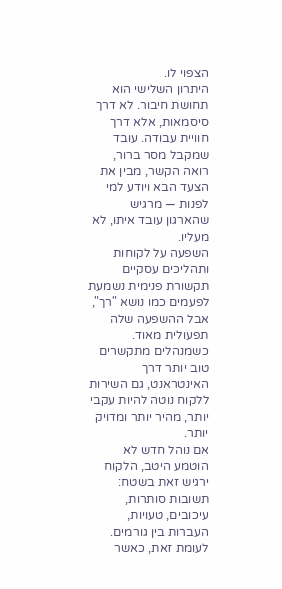הצפוי לו.
היתרון השלישי הוא תחושת חיבור. לא דרך סיסמאות, אלא דרך חוויית עבודה. עובד שמקבל מסר ברור, רואה הקשר, מבין את הצעד הבא ויודע למי לפנות — מרגיש שהארגון עובד איתו, לא מעליו.
השפעה על לקוחות ותהליכים עסקיים
תקשורת פנימית נשמעת לפעמים כמו נושא "רך", אבל ההשפעה שלה תפעולית מאוד. כשמנהלים מתקשרים טוב יותר דרך האינטראנט, גם השירות ללקוח נוטה להיות עקבי יותר, מהיר יותר ומדויק יותר.
אם נוהל חדש לא הוטמע היטב, הלקוח ירגיש זאת בשטח: תשובות סותרות, עיכובים, טעויות, העברות בין גורמים. לעומת זאת, כאשר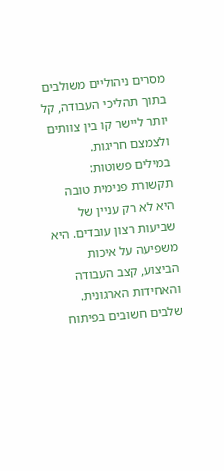מסרים ניהוליים משולבים בתוך תהליכי העבודה, קל יותר ליישר קו בין צוותים ולצמצם חריגות.
במילים פשוטות: תקשורת פנימית טובה היא לא רק עניין של שביעות רצון עובדים. היא משפיעה על איכות הביצוע, קצב העבודה והאחידות הארגונית.
שלבים חשובים בפיתוח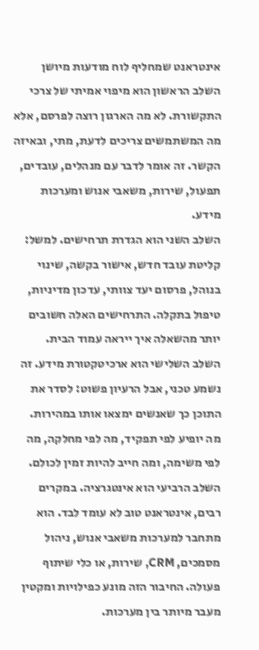אינטראנט שמחליף לוח מודעות מיושן
השלב הראשון הוא מיפוי אמיתי של צרכי התקשורת. לא מה הארגון רוצה לפרסם, אלא מה המשתמשים צריכים לדעת, מתי, ובאיזה הקשר. זה אומר לדבר עם מנהלים, עובדים, תפעול, שירות, משאבי אנוש ומערכות מידע.
השלב השני הוא הגדרת תרחישים. למשל: קליטת עובד חדש, אישור בקשה, שינוי בנוהל, פרסום יעד צוותי, עדכון מדיניות, טיפול בתקלה. התרחישים האלה חשובים יותר מהשאלה איך ייראה עמוד הבית.
השלב השלישי הוא ארכיטקטורת מידע. זה נשמע טכני, אבל הרעיון פשוט: לסדר את התוכן כך שאנשים ימצאו אותו במהירות. מה יופיע לפי תפקיד, מה לפי מחלקה, מה לפי משימה, ומה חייב להיות זמין לכולם.
השלב הרביעי הוא אינטגרציה. במקרים רבים, אינטראנט טוב לא עומד לבד. הוא מתחבר למערכות משאבי אנוש, ניהול מסמכים, CRM, שירות, או כלי שיתוף פעולה. החיבור הזה מונע כפילויות ומקטין מעבר מיותר בין מערכות.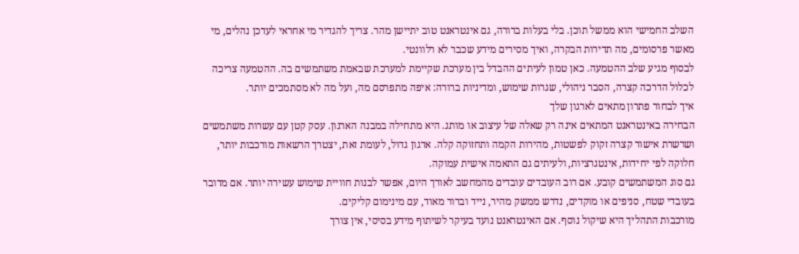השלב החמישי הוא ממשל תוכן. בלי בעלות ברורה, גם אינטראנט טוב יתיישן מהר. צריך להגדיר מי אחראי לעדכן נהלים, מי מאשר פרסומים, מה תדירות הבקרה, ואיך מסירים מידע שכבר לא רלוונטי.
לבסוף מגיע שלב ההטמעה. כאן טמון לעיתים ההבדל בין מערכת שקיימת למערכת שבאמת משתמשים בה. ההטמעה צריכה לכלול הדרכה קצרה, הסבר ניהולי, שגרות שימוש, ומדיניות ברורה: איפה מתפרסם מה, ועל מה לא מסתמכים יותר.
איך לבחור פתרון מתאים לארגון שלך
הבחירה באינטראנט המתאים אינה רק שאלה של עיצוב או מותג. היא מתחילה במבנה הארגון. עסק קטן עם עשרות משתמשים ושרשרת אישור קצרה זקוק לפשטות, מהירות הקמה ותחזוקה קלה. ארגון גדול, לעומת זאת, יצטרך הרשאות מורכבות יותר, חלוקה לפי יחידות, אינטגרציות, ולעיתים גם התאמה אישית עמוקה.
גם סוג המשתמשים קובע. אם רוב העובדים עובדים מהמחשב לאורך היום, אפשר לבנות חוויית שימוש עשירה יותר. אם מדובר בעובדי שטח, סניפים או מוקדים, נדרש ממשק מהיר, נייד וברור מאוד, עם מינימום קליקים.
מורכבות התהליך היא שיקול נוסף. אם האינטראנט נועד בעיקר לשיתוף מידע בסיסי, אין צורך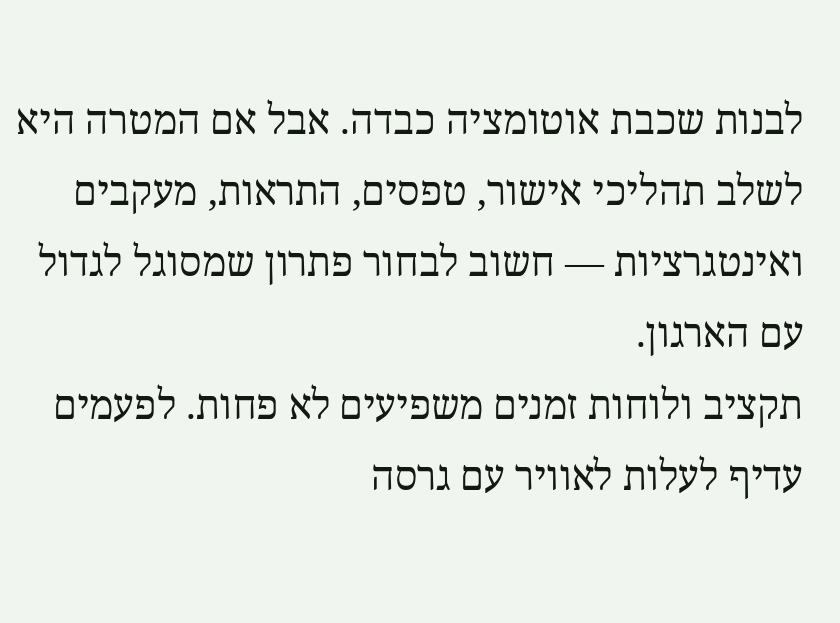לבנות שכבת אוטומציה כבדה. אבל אם המטרה היא לשלב תהליכי אישור, טפסים, התראות, מעקבים ואינטגרציות — חשוב לבחור פתרון שמסוגל לגדול עם הארגון.
תקציב ולוחות זמנים משפיעים לא פחות. לפעמים עדיף לעלות לאוויר עם גרסה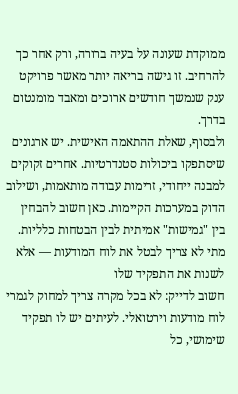ממוקדת שעונה על בעיה ברורה, ורק אחר כך להרחיב. זו גישה בריאה יותר מאשר פרויקט ענק שנמשך חודשים ארוכים ומאבד מומנטום בדרך.
ולבסוף, שאלת ההתאמה האישית. יש ארגונים שיסתפקו ביכולות סטנדרטיות. אחרים זקוקים למבנה ייחודי, זרימות עבודה מותאמות, ושילוב הדוק במערכות הקיימות. כאן חשוב להבחין בין "גמישות" אמיתית לבין הבטחות כלליות.
מתי לא צריך לבטל את לוח המודעות — אלא לשנות את התפקיד שלו
חשוב לדייק: לא בכל מקרה צריך למחוק לגמרי לוח מודעות וירטואלי. לעיתים יש לו תפקיד שימושי, כל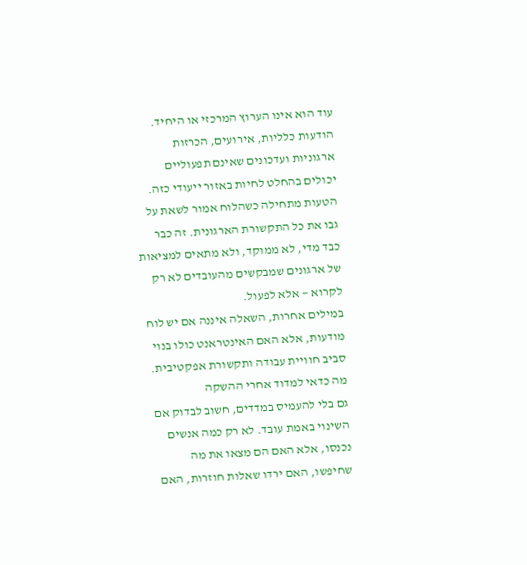עוד הוא אינו הערוץ המרכזי או היחיד. הודעות כלליות, אירועים, הכרזות ארגוניות ועדכונים שאינם תפעוליים יכולים בהחלט לחיות באזור ייעודי כזה.
הטעות מתחילה כשהלוח אמור לשאת על גבו את כל התקשורת הארגונית. זה כבר כבד מדי, לא ממוקד, ולא מתאים למציאות של ארגונים שמבקשים מהעובדים לא רק לקרוא — אלא לפעול.
במילים אחרות, השאלה איננה אם יש לוח מודעות, אלא האם האינטראנט כולו בנוי סביב חוויית עבודה ותקשורת אפקטיבית.
מה כדאי למדוד אחרי ההשקה
גם בלי להעמיס במדדים, חשוב לבדוק אם השינוי באמת עובד. לא רק כמה אנשים נכנסו, אלא האם הם מצאו את מה שחיפשו, האם ירדו שאלות חוזרות, האם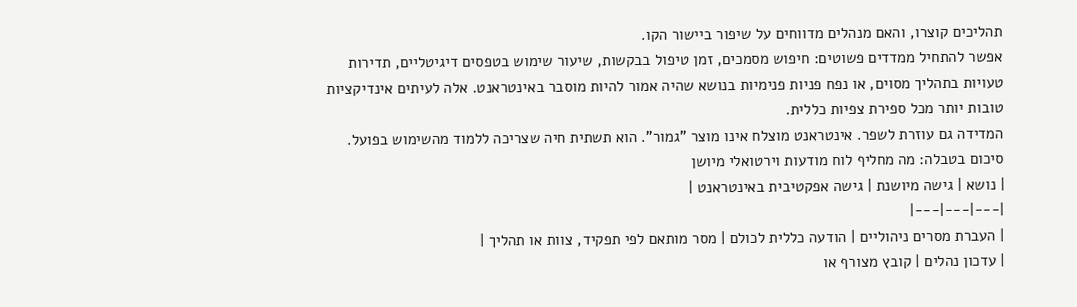תהליכים קוצרו, והאם מנהלים מדווחים על שיפור ביישור הקו.
אפשר להתחיל ממדדים פשוטים: חיפוש מסמכים, זמן טיפול בבקשות, שיעור שימוש בטפסים דיגיטליים, תדירות טעויות בתהליך מסוים, או נפח פניות פנימיות בנושא שהיה אמור להיות מוסבר באינטראנט. אלה לעיתים אינדיקציות טובות יותר מכל ספירת צפיות כללית.
המדידה גם עוזרת לשפר. אינטראנט מוצלח אינו מוצר "גמור". הוא תשתית חיה שצריכה ללמוד מהשימוש בפועל.
סיכום בטבלה: מה מחליף לוח מודעות וירטואלי מיושן
| נושא | גישה מיושנת | גישה אפקטיבית באינטראנט |
|---|---|---|
| העברת מסרים ניהוליים | הודעה כללית לכולם | מסר מותאם לפי תפקיד, צוות או תהליך |
| עדכון נהלים | קובץ מצורף או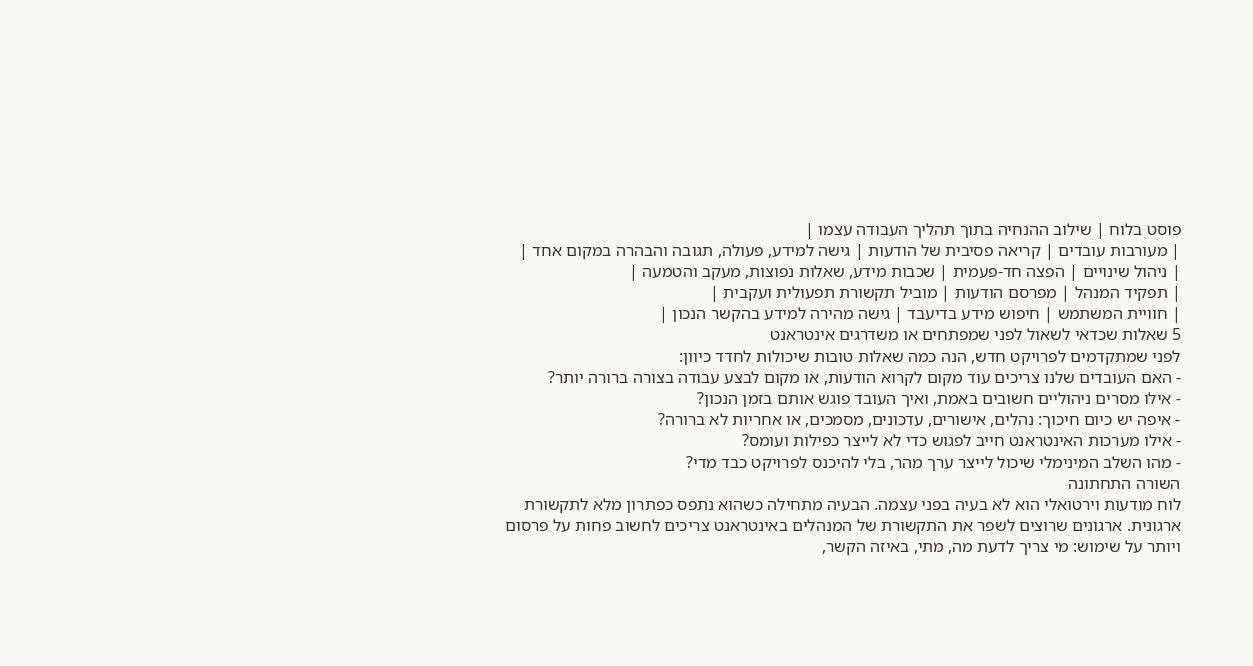פוסט בלוח | שילוב ההנחיה בתוך תהליך העבודה עצמו |
| מעורבות עובדים | קריאה פסיבית של הודעות | גישה למידע, פעולה, תגובה והבהרה במקום אחד |
| ניהול שינויים | הפצה חד-פעמית | שכבות מידע, שאלות נפוצות, מעקב והטמעה |
| תפקיד המנהל | מפרסם הודעות | מוביל תקשורת תפעולית ועקבית |
| חוויית המשתמש | חיפוש מידע בדיעבד | גישה מהירה למידע בהקשר הנכון |
5 שאלות שכדאי לשאול לפני שמפתחים או משדרגים אינטראנט
לפני שמתקדמים לפרויקט חדש, הנה כמה שאלות טובות שיכולות לחדד כיוון:
- האם העובדים שלנו צריכים עוד מקום לקרוא הודעות, או מקום לבצע עבודה בצורה ברורה יותר?
- אילו מסרים ניהוליים חשובים באמת, ואיך העובד פוגש אותם בזמן הנכון?
- איפה יש כיום חיכוך: נהלים, אישורים, עדכונים, מסמכים, או אחריות לא ברורה?
- אילו מערכות האינטראנט חייב לפגוש כדי לא לייצר כפילות ועומס?
- מהו השלב המינימלי שיכול לייצר ערך מהר, בלי להיכנס לפרויקט כבד מדי?
השורה התחתונה
לוח מודעות וירטואלי הוא לא בעיה בפני עצמה. הבעיה מתחילה כשהוא נתפס כפתרון מלא לתקשורת ארגונית. ארגונים שרוצים לשפר את התקשורת של המנהלים באינטראנט צריכים לחשוב פחות על פרסום ויותר על שימוש: מי צריך לדעת מה, מתי, באיזה הקשר,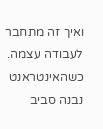ואיך זה מתחבר לעבודה עצמה.
כשהאינטראנט נבנה סביב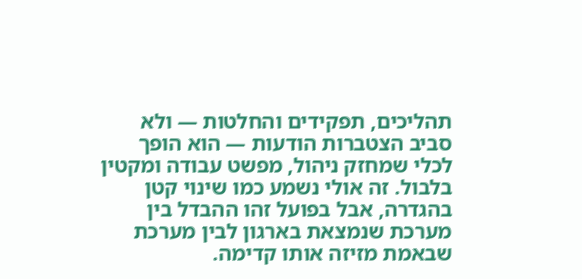תהליכים, תפקידים והחלטות — ולא סביב הצטברות הודעות — הוא הופך לכלי שמחזק ניהול, מפשט עבודה ומקטין בלבול. זה אולי נשמע כמו שינוי קטן בהגדרה, אבל בפועל זהו ההבדל בין מערכת שנמצאת בארגון לבין מערכת שבאמת מזיזה אותו קדימה.